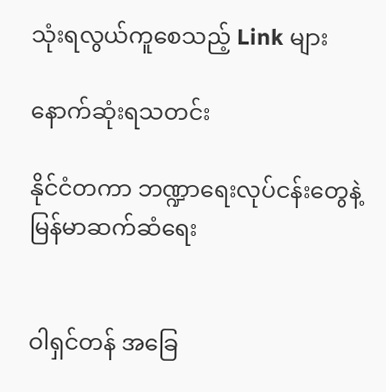သုံးရလွယ်ကူစေသည့် Link များ

နောက်ဆုံးရသတင်း

နိုင်ငံတကာ ဘဏ္ဍာရေးလုပ်ငန်းတွေနဲ့ မြန်မာဆက်ဆံရေး


ဝါရှင်တန် အခြေ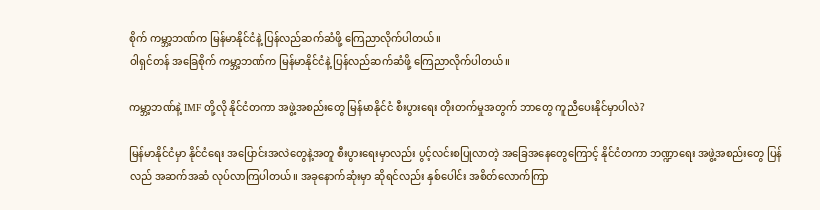စိုက် ကမ္ဘာ့ဘဏ်က မြန်မာနိုင်ငံနဲ့ ပြန်လည်ဆက်ဆံဖို့ ကြေညာလိုက်ပါတယ်။
ဝါရှင်တန် အခြေစိုက် ကမ္ဘာ့ဘဏ်က မြန်မာနိုင်ငံနဲ့ ပြန်လည်ဆက်ဆံဖို့ ကြေညာလိုက်ပါတယ်။

ကမ္ဘာ့ဘဏ်နဲ့ IMF တို့လို နိုင်ငံတကာ အဖွဲ့အစည်းတွေ မြန်မာနိုင်ငံ စီးပွားရေး တိုးတက်မှုအတွက် ဘာတွေ ကူညီပေးနိုင်မှာပါလဲ?

မြန်မာနိုင်ငံမှာ နိုင်ငံရေး အပြောင်းအလဲတွေနဲ့အတူ စီးပွားရေးမှာလည်း ပွင့်လင်းစပြုလာတဲ့ အခြေအနေတွေကြောင့် နိုင်ငံတကာ ဘဏ္ဍာရေး အဖွဲ့အစည်းတွေ ပြန်လည် အဆက်အဆံ လုပ်လာကြပါတယ်။ အခုနောက်ဆုံးမှာ ဆိုရင်လည်း နှစ်ပေါင်း အစိတ်လောက်ကြာ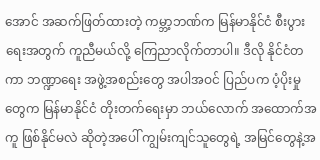အောင် အဆက်ဖြတ်ထားတဲ့ ကမ္ဘာ့ဘဏ်က မြန်မာနိုင်ငံ စီးပွားရေးအတွက် ကူညီမယ်လို့ ကြေညာလိုက်တာပါ။ ဒီလို နိုင်ငံတကာ ဘဏ္ဍာရေး အဖွဲ့အစည်းတွေ အပါအဝင် ပြည်ပက ပံ့ပိုးမှုတွေက မြန်မာနိုင်ငံ တိုးတက်ရေးမှာ ဘယ်လောက် အထောက်အကူ ဖြစ်နိုင်မလဲ ဆိုတဲ့အပေါ် ကျွမ်းကျင်သူတွေရဲ့ အမြင်တွေနဲ့အ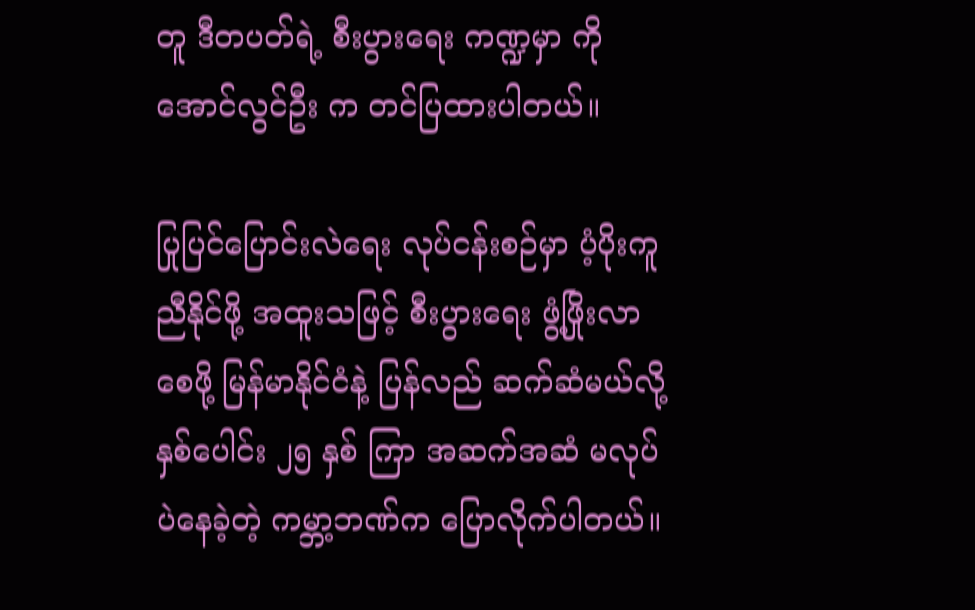တူ ဒီတပတ်ရဲ့ စီးပွားရေး ကဏ္ဍမှာ ကိုအောင်လွင်ဦး က တင်ပြထားပါတယ်။

ပြုပြင်ပြောင်းလဲရေး လုပ်ငန်းစဉ်မှာ ပံ့ပိုးကူညီနိုင်ဖို့ အထူးသဖြင့် စီးပွားရေး ဖွံ့ဖြိုးလာစေဖို့ မြန်မာနိုင်ငံနဲ့ ပြန်လည် ဆက်ဆံမယ်လို့ နှစ်ပေါင်း ၂၅ နှစ် ကြာ အဆက်အဆံ မလုပ်ပဲနေခဲ့တဲ့ ကမ္ဘာ့ဘဏ်က ပြောလိုက်ပါတယ်။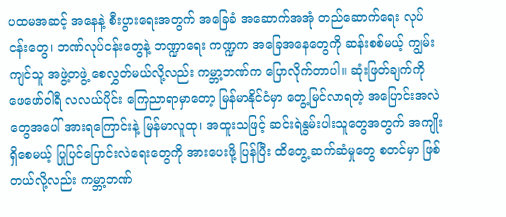ပထမအဆင့် အနေနဲ့ စီးပွားရေးအတွက် အခြေခံ အဆောက်အအုံ တည်ဆောက်ရေး လုပ်ငန်းတွေ၊ ဘဏ်လုပ်ငန်းတွေနဲ့ ဘဏ္ဍာရေး ကဏ္ဍက အခြေအနေတွေကို ဆန်းစစ်မယ့် ကျွမ်းကျင်သူ အဖွဲ့တဖွဲ့ စေလွှတ်မယ်လို့လည်း ကမ္ဘာ့ဘဏ်က ပြောလိုက်တာပါ။ ဆုံးဖြတ်ချက်ကို ဖေဖော်ဝါရီ လလယ်ပိုင်း ကြေညာရာမှာတော့ မြန်မာနိုင်ငံမှာ တွေ့မြင်လာရတဲ့ အပြောင်းအလဲတွေအပေါ် အားရကြောင်းနဲ့ မြန်မာလူထု၊ အထူးသဖြင့် ဆင်းရဲနွမ်းပါးသူတွေအတွက် အကျိုးရှိစေမယ့် ပြုပြင်ပြောင်းလဲရေးတွေကို အားပေးဖို့ ပြန်ပြီး ထိတွေ့ ဆက်ဆံမှုတွေ စတင်မှာ ဖြစ်တယ်လို့လည်း ကမ္ဘာ့ဘဏ်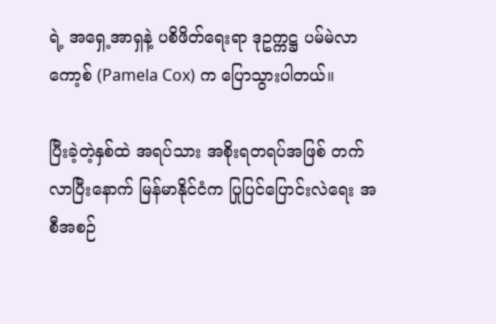ရဲ့ အရှေ့အာရှနဲ့ ပစိဖိတ်ရေးရာ ဒုဥက္ကဋ္ဌ ပမ်မဲလာ ကော့စ် (Pamela Cox) က ပြောသွားပါတယ်။

ပြီးခဲ့တဲ့နှစ်ထဲ အရပ်သား အစိုးရတရပ်အဖြစ် တက်လာပြီးနောက် မြန်မာနိုင်ငံက ပြုပြင်ပြောင်းလဲရေး အစီအစဉ်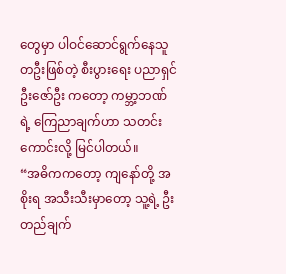တွေမှာ ပါဝင်ဆောင်ရွက်နေသူ တဦးဖြစ်တဲ့ စီးပွားရေး ပညာရှင် ဦးဇော်ဦး ကတော့ ကမ္ဘာ့ဘဏ်ရဲ့ ကြေညာချက်ဟာ သတင်းကောင်းလို့ မြင်ပါတယ်။
“အဓိကကတော့ ကျနော်တို့ အစိုးရ အသီးသီးမှာတော့ သူ့ရဲ့ ဦးတည်ချက်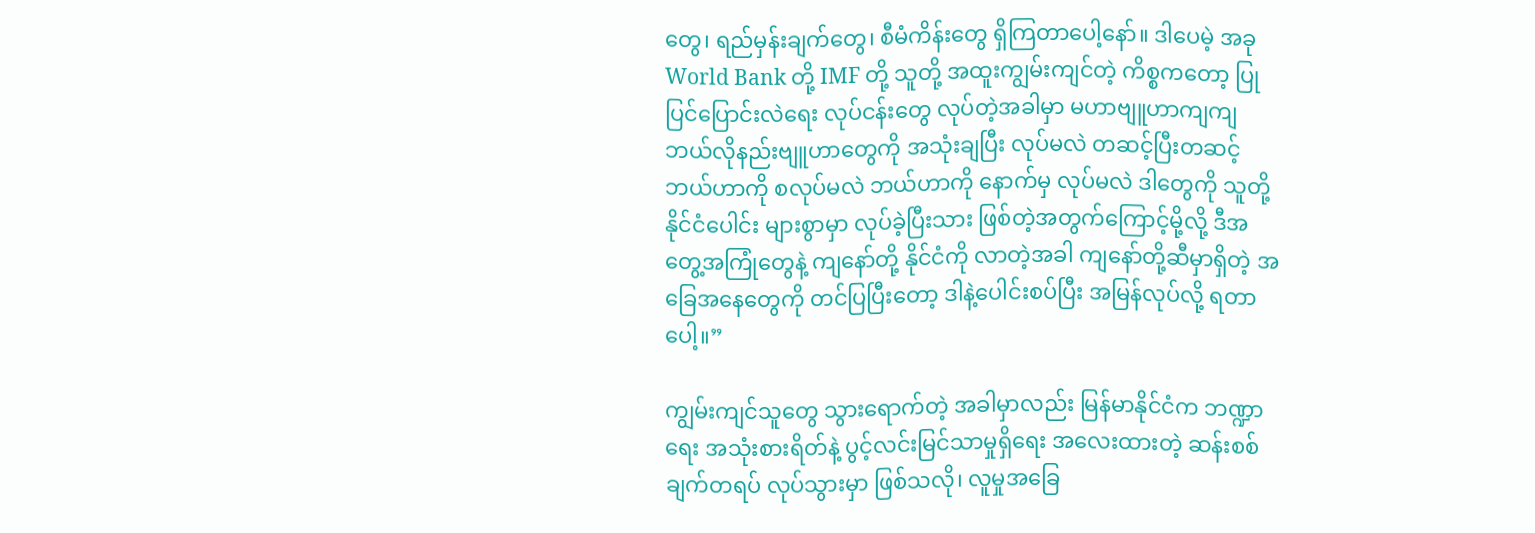တွေ၊ ရည်မှန်းချက်တွေ၊ စီမံကိန်းတွေ ရှိကြတာပေါ့နော်။ ဒါပေမဲ့ အခု World Bank တို့ IMF တို့ သူတို့ အထူးကျွမ်းကျင်တဲ့ ကိစ္စကတော့ ပြုပြင်ပြောင်းလဲရေး လုပ်ငန်းတွေ လုပ်တဲ့အခါမှာ မဟာဗျူဟာကျကျ ဘယ်လိုနည်းဗျူဟာတွေကို အသုံးချပြီး လုပ်မလဲ တဆင့်ပြီးတဆင့် ဘယ်ဟာကို စလုပ်မလဲ ဘယ်ဟာကို နောက်မှ လုပ်မလဲ ဒါတွေကို သူတို့ နိုင်ငံပေါင်း များစွာမှာ လုပ်ခဲ့ပြီးသား ဖြစ်တဲ့အတွက်ကြောင့်မို့လို့ ဒီအတွေ့အကြုံတွေနဲ့ ကျနော်တို့ နိုင်ငံကို လာတဲ့အခါ ကျနော်တို့ဆီမှာရှိတဲ့ အခြေအနေတွေကို တင်ပြပြီးတော့ ဒါနဲ့ပေါင်းစပ်ပြီး အမြန်လုပ်လို့ ရတာပေါ့။”

ကျွမ်းကျင်သူတွေ သွားရောက်တဲ့ အခါမှာလည်း မြန်မာနိုင်ငံက ဘဏ္ဍာရေး အသုံးစားရိတ်နဲ့ ပွင့်လင်းမြင်သာမှုရှိရေး အလေးထားတဲ့ ဆန်းစစ်ချက်တရပ် လုပ်သွားမှာ ဖြစ်သလို၊ လူမှုအခြေ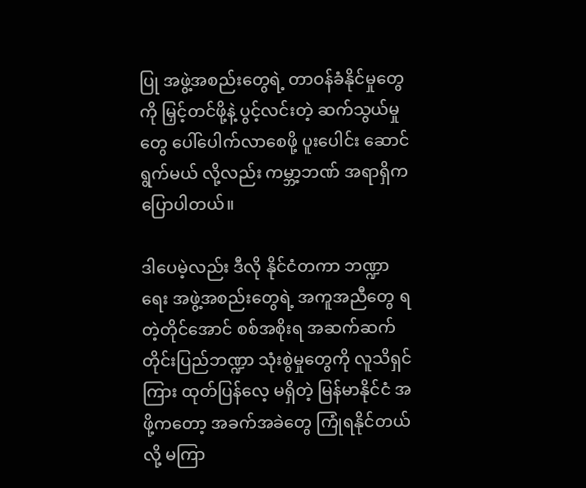ပြု အဖွဲ့အစည်းတွေရဲ့ တာဝန်ခံနိုင်မှုတွေကို မြှင့်တင်ဖို့နဲ့ ပွင့်လင်းတဲ့ ဆက်သွယ်မှုတွေ ပေါ်ပေါက်လာစေဖို့ ပူးပေါင်း ဆောင်ရွက်မယ် လို့လည်း ကမ္ဘာ့ဘဏ် အရာရှိက ပြောပါတယ်။

ဒါပေမဲ့လည်း ဒီလို နိုင်ငံတကာ ဘဏ္ဍာရေး အဖွဲ့အစည်းတွေရဲ့ အကူအညီတွေ ရတဲ့တိုင်အောင် စစ်အစိုးရ အဆက်ဆက် တိုင်းပြည်ဘဏ္ဍာ သုံးစွဲမှုတွေကို လူသိရှင်ကြား ထုတ်ပြန်လေ့ မရှိတဲ့ မြန်မာနိုင်ငံ အဖို့ကတော့ အခက်အခဲတွေ ကြုံရနိုင်တယ်လို့ မကြာ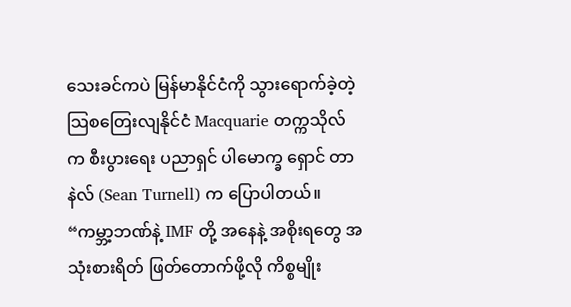သေးခင်ကပဲ မြန်မာနိုင်ငံကို သွားရောက်ခဲ့တဲ့ သြစတြေးလျနိုင်ငံ Macquarie တက္ကသိုလ်က စီးပွားရေး ပညာရှင် ပါမောက္ခ ရှောင် တာနဲလ် (Sean Turnell) က ပြောပါတယ်။
“ကမ္ဘာ့ဘဏ်နဲ့ IMF တို့ အနေနဲ့ အစိုးရတွေ အသုံးစားရိတ် ဖြတ်တောက်ဖို့လို ကိစ္စမျိုး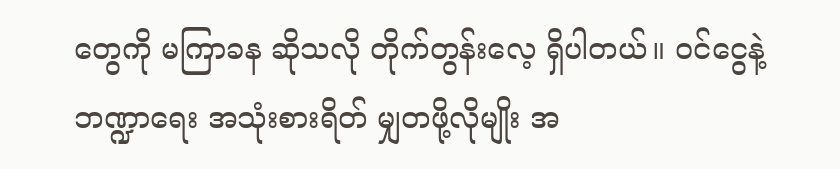တွေကို မကြာခန ဆိုသလို တိုက်တွန်းလေ့ ရှိပါတယ်။ ဝင်ငွေနဲ့ ဘဏ္ဍာရေး အသုံးစားရိတ် မျှတဖို့လိုမျိုး အ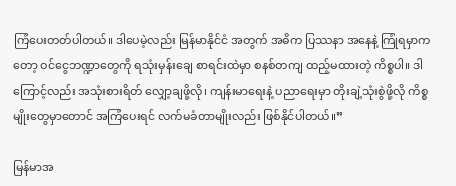ကြံပေးတတ်ပါတယ်။ ဒါပေမဲ့လည်း မြန်မာနိုင်ငံ အတွက် အဓိက ပြဿနာ အနေနဲ့ ကြုံရမှာကတော့ ဝင်ငွေဘဏ္ဍာတွေကို ရသုံးမှန်းချေ စာရင်းထဲမှာ စနစ်တကျ ထည့်မထားတဲ့ ကိစ္စပါ။ ဒါကြောင့်လည်း အသုံးစားရိတ် လျှော့ချဖို့လို၊ ကျန်းမာရေးနဲ့ ပညာရေးမှာ တိုးချဲ့သုံးစွဲဖို့လို ကိစ္စမျိုးတွေမှာတောင် အကြံပေးရင် လက်မခံတာမျိုးလည်း ဖြစ်နိုင်ပါတယ်။”

မြန်မာအ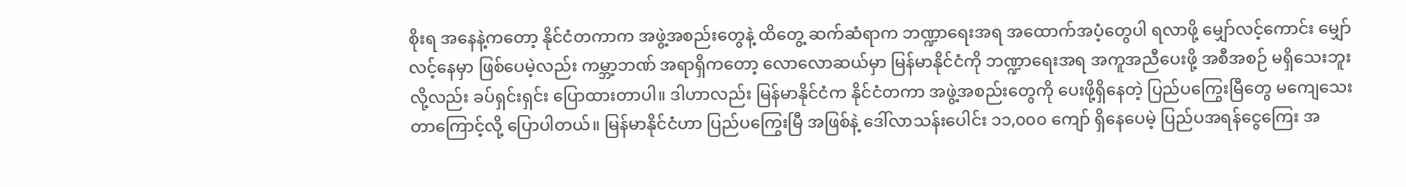စိုးရ အနေနဲ့ကတော့ နိုင်ငံတကာက အဖွဲ့အစည်းတွေနဲ့ ထိတွေ့ ဆက်ဆံရာက ဘဏ္ဍာရေးအရ အထောက်အပံ့တွေပါ ရလာဖို့ မျှော်လင့်ကောင်း မျှော်လင့်နေမှာ ဖြစ်ပေမဲ့လည်း ကမ္ဘာ့ဘဏ် အရာရှိကတော့ လောလောဆယ်မှာ မြန်မာနိုင်ငံကို ဘဏ္ဍာရေးအရ အကူအညီပေးဖို့ အစီအစဉ် မရှိသေးဘူးလို့လည်း ခပ်ရှင်းရှင်း ပြောထားတာပါ။ ဒါဟာလည်း မြန်မာနိုင်ငံက နိုင်ငံတကာ အဖွဲ့အစည်းတွေကို ပေးဖို့ရှိနေတဲ့ ပြည်ပကြွေးမြီတွေ မကျေသေးတာကြောင့်လို့ ပြောပါတယ်။ မြန်မာနိုင်ငံဟာ ပြည်ပကြွေးမြီ အဖြစ်နဲ့ ဒေါ်လာသန်းပေါင်း ၁၁,၀၀၀ ကျော် ရှိနေပေမဲ့ ပြည်ပအရန်ငွေကြေး အ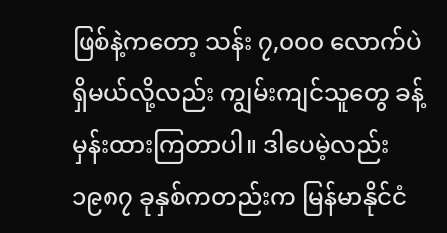ဖြစ်နဲ့ကတော့ သန်း ၇,၀၀၀ လောက်ပဲ ရှိမယ်လို့လည်း ကျွမ်းကျင်သူတွေ ခန့်မှန်းထားကြတာပါ။ ဒါပေမဲ့လည်း ၁၉၈၇ ခုနှစ်ကတည်းက မြန်မာနိုင်ငံ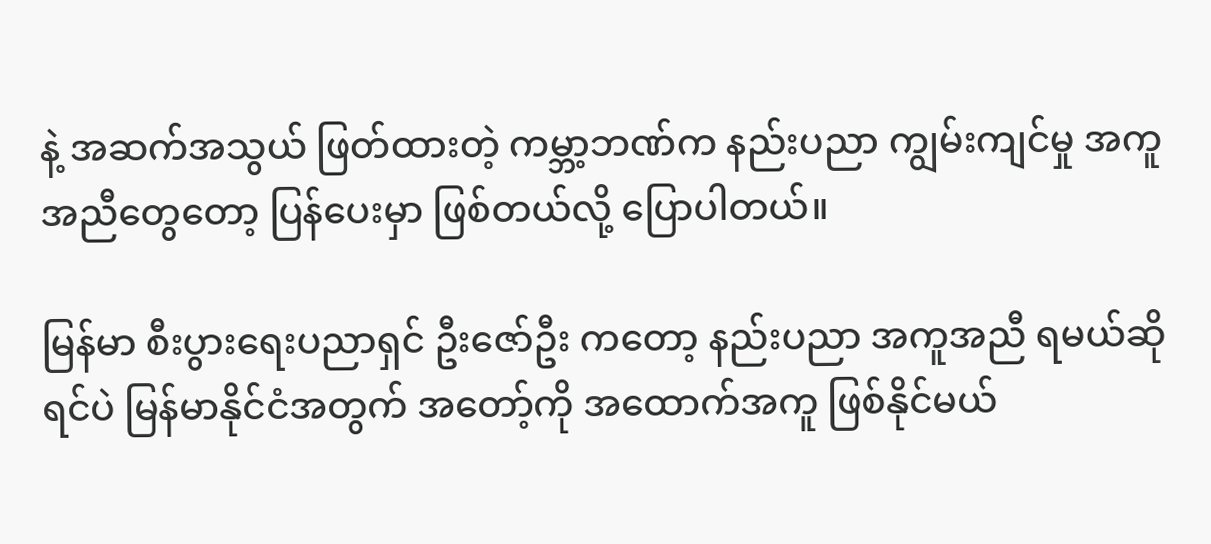နဲ့ အဆက်အသွယ် ဖြတ်ထားတဲ့ ကမ္ဘာ့ဘဏ်က နည်းပညာ ကျွမ်းကျင်မှု အကူအညီတွေတော့ ပြန်ပေးမှာ ဖြစ်တယ်လို့ ပြောပါတယ်။

မြန်မာ စီးပွားရေးပညာရှင် ဦးဇော်ဦး ကတော့ နည်းပညာ အကူအညီ ရမယ်ဆိုရင်ပဲ မြန်မာနိုင်ငံအတွက် အတော့်ကို အထောက်အကူ ဖြစ်နိုင်မယ်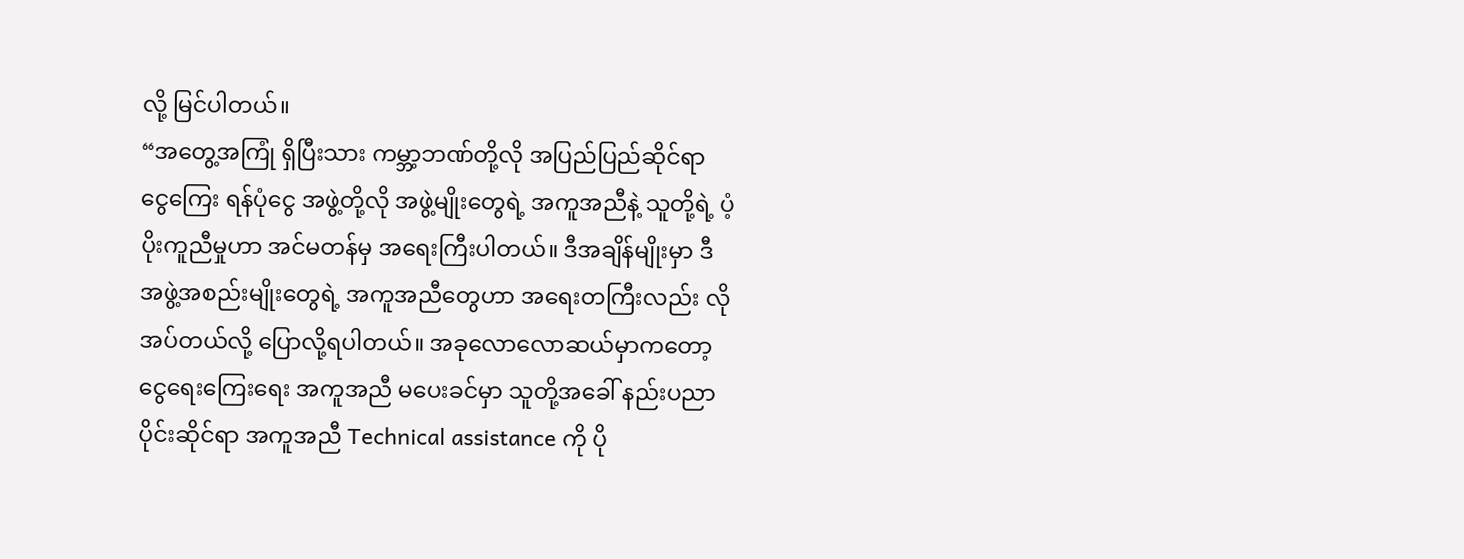လို့ မြင်ပါတယ်။
“အတွေ့အကြုံ ရှိပြီးသား ကမ္ဘာ့ဘဏ်တို့လို အပြည်ပြည်ဆိုင်ရာ ငွေကြေး ရန်ပုံငွေ အဖွဲ့တို့လို အဖွဲ့မျိုးတွေရဲ့ အကူအညီနဲ့ သူတို့ရဲ့ ပံ့ပိုးကူညီမှုဟာ အင်မတန်မှ အရေးကြီးပါတယ်။ ဒီအချိန်မျိုးမှာ ဒီအဖွဲ့အစည်းမျိုးတွေရဲ့ အကူအညီတွေဟာ အရေးတကြီးလည်း လိုအပ်တယ်လို့ ပြောလို့ရပါတယ်။ အခုလောလောဆယ်မှာကတော့ ငွေရေးကြေးရေး အကူအညီ မပေးခင်မှာ သူတို့အခေါ် နည်းပညာပိုင်းဆိုင်ရာ အကူအညီ Technical assistance ကို ပို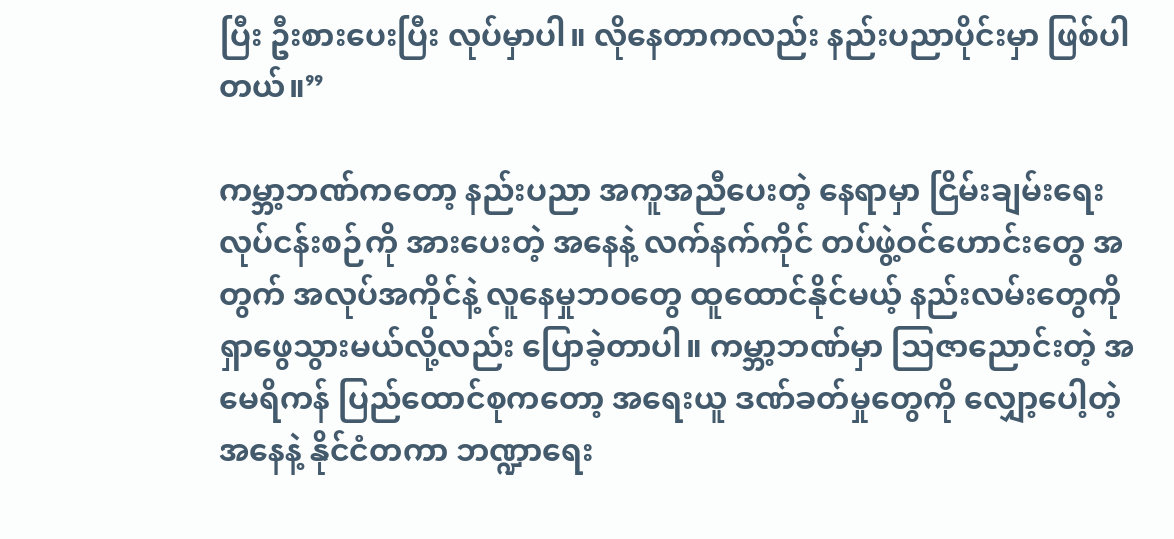ပြီး ဦးစားပေးပြီး လုပ်မှာပါ။ လိုနေတာကလည်း နည်းပညာပိုင်းမှာ ဖြစ်ပါတယ်။”

ကမ္ဘာ့ဘဏ်ကတော့ နည်းပညာ အကူအညီပေးတဲ့ နေရာမှာ ငြိမ်းချမ်းရေး လုပ်ငန်းစဉ်ကို အားပေးတဲ့ အနေနဲ့ လက်နက်ကိုင် တပ်ဖွဲ့ဝင်ဟောင်းတွေ အတွက် အလုပ်အကိုင်နဲ့ လူနေမှုဘဝတွေ ထူထောင်နိုင်မယ့် နည်းလမ်းတွေကို ရှာဖွေသွားမယ်လို့လည်း ပြောခဲ့တာပါ။ ကမ္ဘာ့ဘဏ်မှာ သြဇာညောင်းတဲ့ အမေရိကန် ပြည်ထောင်စုကတော့ အရေးယူ ဒဏ်ခတ်မှုတွေကို လျှော့ပေါ့တဲ့ အနေနဲ့ နိုင်ငံတကာ ဘဏ္ဍာရေး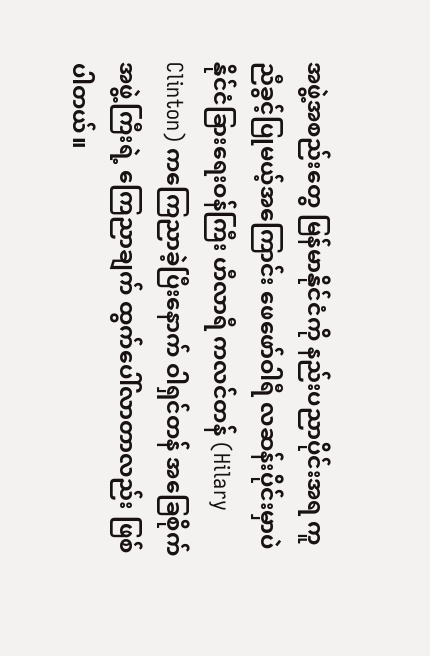အဖွဲ့အစည်းတွေ မြန်မာနိုင်ငံကို နည်းပညာပိုင်းအရ ကူညီခွင့်ပြုမယ့်အကြောင်း ဖေဖော်ဝါရီ လဆန်းပိုင်းမှာပဲ နိုင်ငံခြားရေးဝန်ကြီး ဟီလာရီ ကလင်တန် (Hilary Clinton) ကကြေညာခဲ့ပြီးနောက် ဝါရှင်တန် အခြေစိုက် အဖွဲ့ကြီးရဲ့ ကြေညာချက် ထွက်ပေါ်လာတာလည်း ဖြစ်ပါတယ်။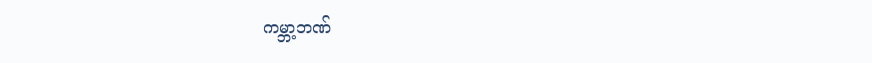ကမ္ဘာ့ဘဏ်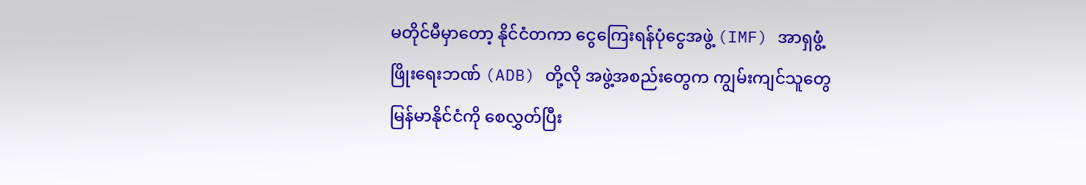မတိုင်မီမှာတော့ နိုင်ငံတကာ ငွေကြေးရန်ပုံငွေအဖွဲ့ (IMF) အာရှဖွံ့ဖြိုးရေးဘဏ် (ADB) တို့လို အဖွဲ့အစည်းတွေက ကျွမ်းကျင်သူတွေ မြန်မာနိုင်ငံကို စေလွှတ်ပြီး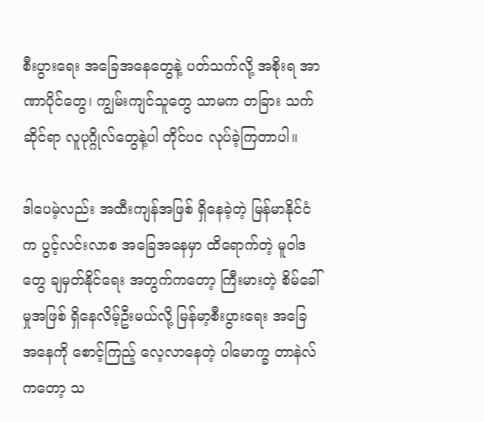စီးပွားရေး အခြေအနေတွေနဲ့ ပတ်သက်လို့ အစိုးရ အာဏာပိုင်တွေ၊ ကျွမ်းကျင်သူတွေ သာမက တခြား သက်ဆိုင်ရာ လူပုဂ္ဂိုလ်တွေနဲ့ပါ တိုင်ပင လုပ်ခဲ့ကြတာပါ။

ဒါပေမဲ့လည်း အထီးကျန်အဖြစ် ရှိနေခဲ့တဲ့ မြန်မာနိုင်ငံက ပွင့်လင်းလာစ အခြေအနေမှာ ထိရောက်တဲ့ မူဝါဒတွေ ချမှတ်နိုင်ရေး အတွက်ကတော့ ကြီးမားတဲ့ စိမ်ခေါ်မှုအဖြစ် ရှိနေလိမ့်ဦးမယ်လို့ မြန်မာ့စီးပွားရေး အခြေအနေကို စောင့်ကြည့် လေ့လာနေတဲ့ ပါမောက္ခ တာနဲလ် ကတော့ သ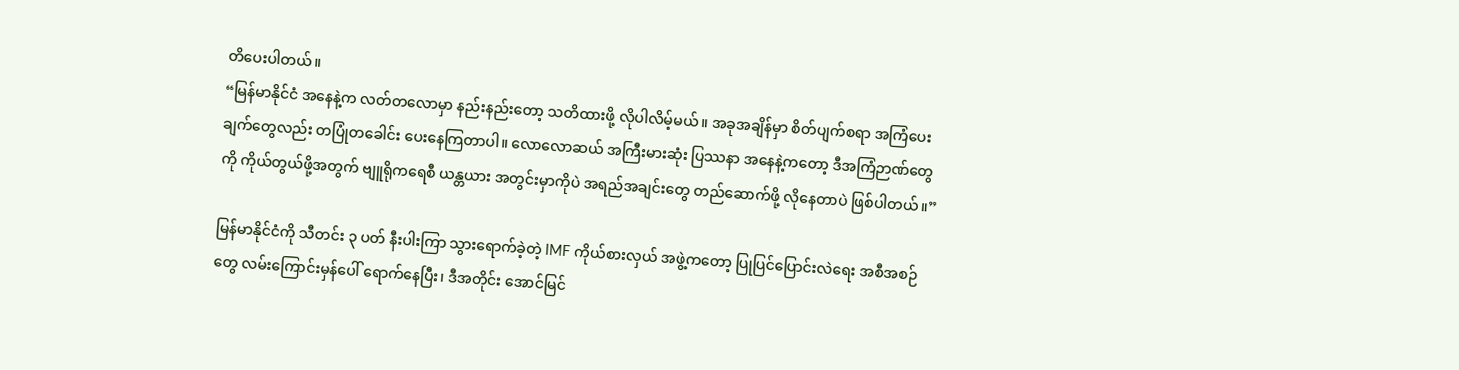တိပေးပါတယ်။
“မြန်မာနိုင်ငံ အနေနဲ့က လတ်တလောမှာ နည်းနည်းတော့ သတိထားဖို့ လိုပါလိမ့်မယ်။ အခုအချိန်မှာ စိတ်ပျက်စရာ အကြံပေးချက်တွေလည်း တပြုံတခေါင်း ပေးနေကြတာပါ။ လောလောဆယ် အကြီးမားဆုံး ပြဿနာ အနေနဲ့ကတော့ ဒီအကြံဉာဏ်တွေကို ကိုယ်တွယ်ဖို့အတွက် ဗျူရိုကရေစီ ယန္တယား အတွင်းမှာကိုပဲ အရည်အချင်းတွေ တည်ဆောက်ဖို့ လိုနေတာပဲ ဖြစ်ပါတယ်။”

မြန်မာနိုင်ငံကို သီတင်း ၃ ပတ် နီးပါးကြာ သွားရောက်ခဲ့တဲ့ IMF ကိုယ်စားလှယ် အဖွဲ့ကတော့ ပြုပြင်ပြောင်းလဲရေး အစီအစဉ်တွေ လမ်းကြောင်းမှန်ပေါ် ရောက်နေပြီး၊ ဒီအတိုင်း အောင်မြင်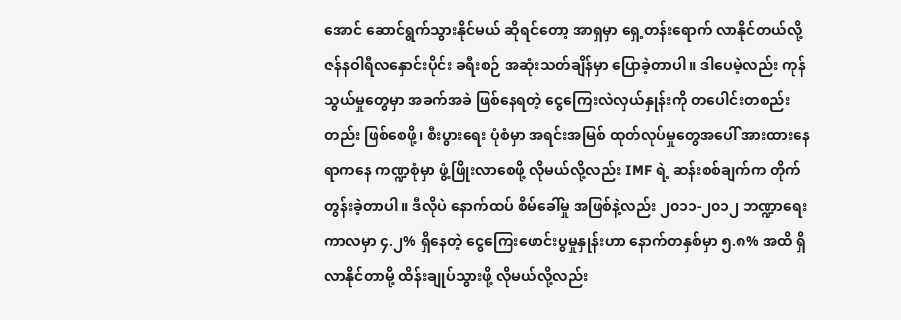အောင် ဆောင်ရွက်သွားနိုင်မယ် ဆိုရင်တော့ အာရှမှာ ရှေ့တန်းရောက် လာနိုင်တယ်လို့ ဇန်နဝါရီလနှောင်းပိုင်း ခရီးစဉ် အဆုံးသတ်ချိန်မှာ ပြောခဲ့တာပါ။ ဒါပေမဲ့လည်း ကုန်သွယ်မှုတွေမှာ အခက်အခဲ ဖြစ်နေရတဲ့ ငွေကြေးလဲလှယ်နှုန်းကို တပေါင်းတစည်းတည်း ဖြစ်စေဖို့၊ စီးပွားရေး ပုံစံမှာ အရင်းအမြစ် ထုတ်လုပ်မှုတွေအပေါ် အားထားနေရာကနေ ကဏ္ဍစုံမှာ ဖွံ့ဖြိုးလာစေဖို့ လိုမယ်လို့လည်း IMF ရဲ့ ဆန်းစစ်ချက်က တိုက်တွန်းခဲ့တာပါ။ ဒီလိုပဲ နောက်ထပ် စိမ်ခေါ်မှု အဖြစ်နဲ့လည်း ၂၀၁၁-၂၀၁၂ ဘဏ္ဍာရေး ကာလမှာ ၄.၂% ရှိနေတဲ့ ငွေကြေးဖောင်းပွမှုနှုန်းဟာ နောက်တနှစ်မှာ ၅.၈% အထိ ရှိလာနိုင်တာမို့ ထိန်းချုပ်သွားဖို့ လိုမယ်လို့လည်း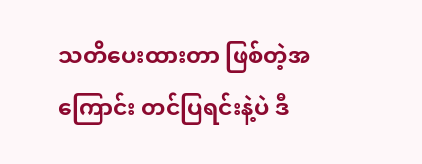သတိပေးထားတာ ဖြစ်တဲ့အကြောင်း တင်ပြရင်းနဲ့ပဲ ဒီ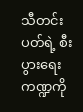သီတင်းပတ်ရဲ့ စီးပွားရေး ကဏ္ဍကို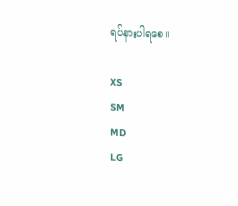ရပ်နားပါရစေ။

XS
SM
MD
LG